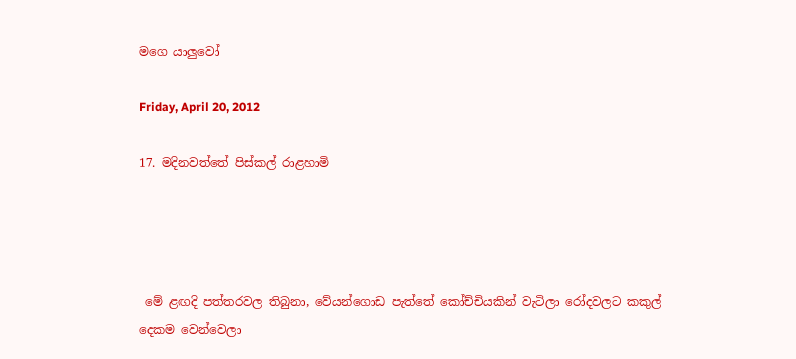මගෙ යාලුවෝ

Friday, April 20, 2012

17. මදිනවත්තේ පිස්කල් රාළහාමි




 මේ ළඟදි පත්තරවල තිබුනා, වේයන්ගොඩ පැත්තේ කෝච්චියකින් වැටිලා රෝදවලට කකුල් දෙකම වෙන්වෙලා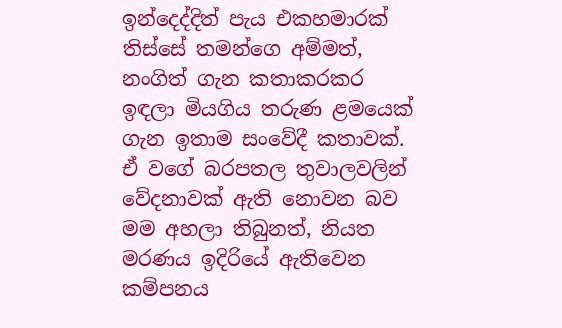ඉන්දෙද්දිත් පැය එකහමාරක් තිස්සේ තමන්ගෙ අම්මත්, නංගිත් ගැන කතාකරකර ඉඳලා මියගිය තරුණ ළමයෙක් ගැන ඉතාම සංවේදී කතාවක්. ඒ වගේ බරපතල තුවාලවලින් වේදනාවක් ඇති නොවන බව මම අහලා තිබුනත්, නියත මරණය ඉදිරියේ ඇතිවෙන කම්පනය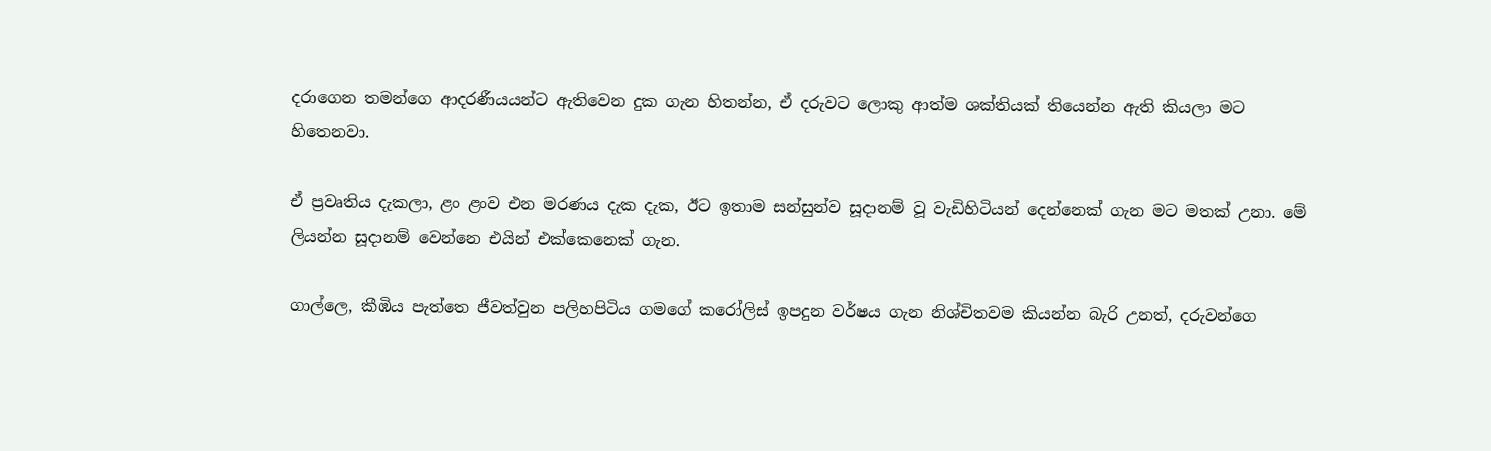දරාගෙන තමන්ගෙ ආදරණීයයන්ට ඇතිවෙන දුක ගැන හිතන්න, ඒ දරුවට ලොකු ආත්ම ශක්තියක් තියෙන්න ඇති කියලා මට හිතෙනවා.

ඒ ප්‍රවෘතිය දැකලා, ළං ළංව එන මරණය දැක දැක, ඊට ඉතාම සන්සුන්ව සූදානම් වූ වැඩිහිටියන් දෙන්නෙක් ගැන මට මතක් උනා. මේ ලියන්න සූදානම් වෙන්නෙ එයින් එක්කෙනෙක් ගැන.

ගාල්ලෙ, කීඹිය පැත්තෙ ජීවත්වුන පලිහපිටිය ගමගේ කරෝලිස් ඉපදුන වර්ෂය ගැන නිශ්චිතවම කියන්න බැරි උනත්, දරුවන්ගෙ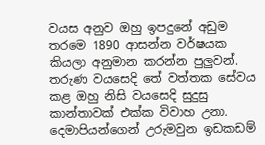වයස අනුව ඔහු ඉපදුනේ අඩුම තරමෙ 1890 ආසන්න වර්ෂයක  කියලා අනුමාන කරන්න පුලුවන්. තරුණ වයසෙදි තේ වත්තක සේවය කළ ඔහු නිසි වයසෙදි සුදුසු කාන්තාවක් එක්ක විවාහ උනා. දෙමාපියන්ගෙන් උරුමවුන ඉඩකඩම්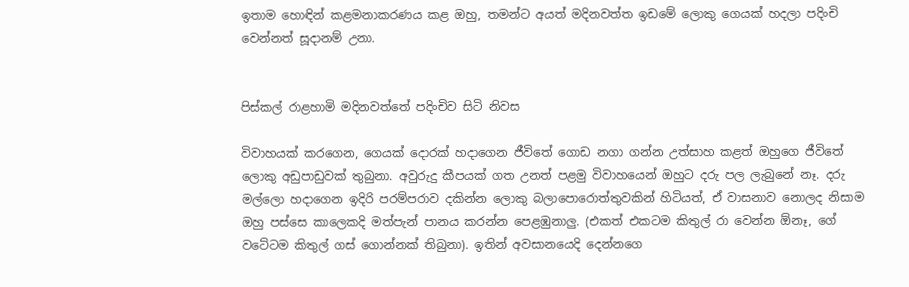ඉතාම හොඳින් කළමනාකරණය කළ ඔහු, තමන්ට අයත් මදිනවත්ත ඉඩමේ ලොකු ගෙයක් හදලා පදිංචි වෙන්නත් සූදානම් උනා.


පිස්කල් රාළහාමි මදිනවත්තේ පදිංචිව සිටි නිවස

විවාහයක් කරගෙන, ගෙයක් දොරක් හදාගෙන ජීවිතේ ගොඩ නගා ගන්න උත්සාහ කළත් ඔහුගෙ ජීවිතේ ලොකු අඩුපාඩුවක් තුබුනා. අවුරුදු කීපයක් ගත උනත් පළමු විවාහයෙන් ඔහුට දරු පල ලැබුනේ නෑ. දරු මල්ලො හදාගෙන ඉදිරි පරම්පරාව දකින්න ලොකු බලාපොරොත්තුවකින් හිටියත්, ඒ වාසනාව නොලද නිසාම ඔහු පස්සෙ කාලෙකදි මත්පැන් පානය කරන්න පෙළඹුනාලු. (එකත් එකටම කිතුල් රා වෙන්න ඕනෑ, ගේ වටේටම කිතුල් ගස් ගොන්නක් තිබුනා). ඉතින් අවසානයෙදි දෙන්නගෙ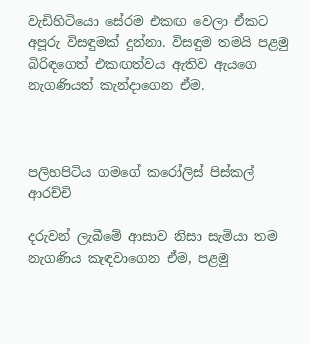වැඩිහිටියො සේරම එකඟ වෙලා ඒකට අපූරු විසඳුමක් දුන්නා. විසඳුම තමයි පළමු බිරිඳගෙත් එකඟත්වය ඇතිව ඇයගෙ නැගණියත් කැන්දාගෙන ඒම.



පලිහපිටිය ගමගේ කරෝලිස් පිස්කල් ආරච්චි

දරුවන් ලැබීමේ ආසාව නිසා සැමියා තම  නැගණිය කැඳවාගෙන ඒම, පළමු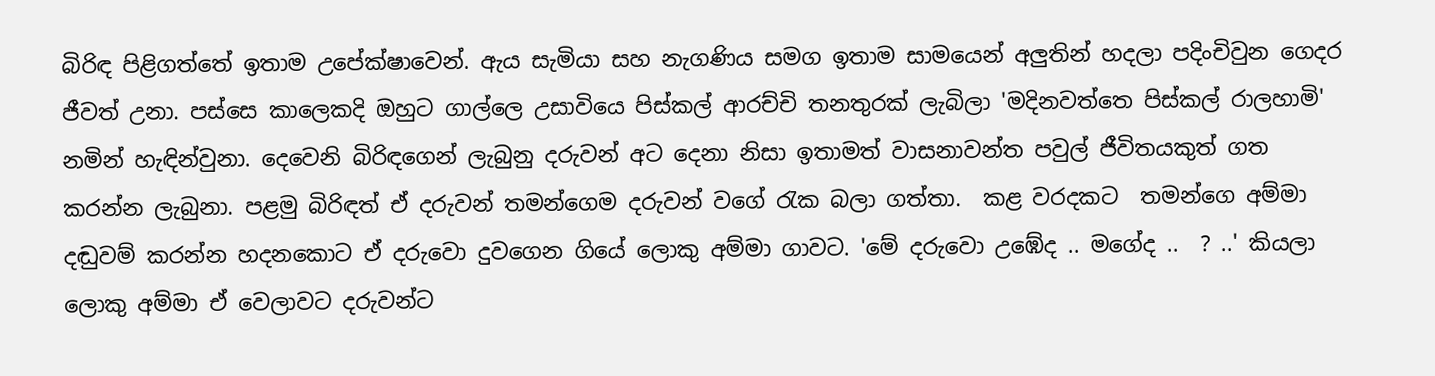බිරිඳ පිළිගත්තේ ඉතාම උපේක්ෂාවෙන්. ඇය සැමියා සහ නැගණිය සමග ඉතාම සාමයෙන් අලුතින් හදලා පදිංචිවුන ගෙදර ජීවත් උනා. පස්සෙ කාලෙකදි ඔහුට ගාල්ලෙ උසාවියෙ පිස්කල් ආරච්චි තනතුරක් ලැබිලා 'මදිනවත්තෙ පිස්කල් රාලහාමි' නමින් හැඳින්වුනා. දෙවෙනි බිරිඳගෙන් ලැබුනු දරුවන් අට දෙනා නිසා ඉතාමත් වාසනාවන්ත පවුල් ජීවිතයකුත් ගත කරන්න ලැබුනා. පළමු බිරිඳත් ඒ දරුවන් තමන්ගෙම දරුවන් වගේ ‍රැක බලා ගත්තා.  කළ වරදකට  තමන්ගෙ අම්මා දඬුවම් කරන්න හදනකොට ඒ දරුවො දුවගෙන ගියේ ලොකු අම්මා ගාවට. 'මේ දරුවො උඹේද .. මගේද ..  ? ..' කියලා ලොකු අම්මා ඒ වෙලාවට දරුවන්ට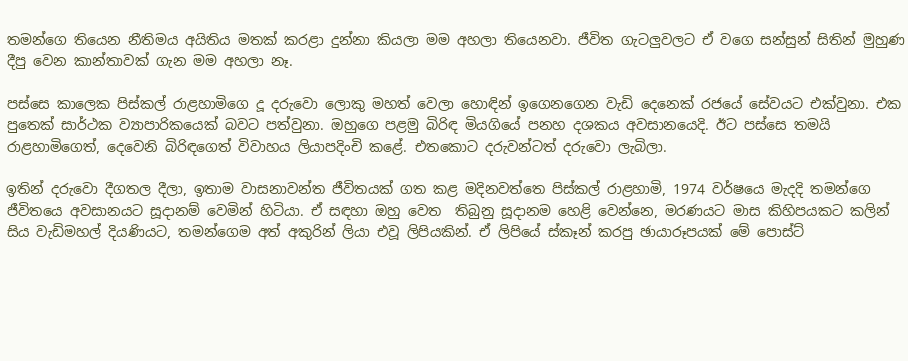තමන්ගෙ තියෙන නීතිමය අයිතිය මතක් කරළා දුන්නා කියලා මම අහලා තියෙනවා. ජීවිත ගැටලුවලට ඒ වගෙ සන්සුන් සිතින් මුහුණ දීපු වෙන කාන්තාවක් ගැන මම අහලා නෑ.

පස්සෙ කාලෙක පිස්කල් රාළහාමිගෙ දූ දරුවො ලොකු මහත් වෙලා හොඳින් ඉගෙනගෙන වැඩි දෙනෙක් රජයේ සේවයට එක්වුනා. එක පුතෙක් සාර්ථක ව්‍යාපාරිකයෙක් බවට පත්වුනා. ඔහුගෙ පළමු බිරිඳ මියගියේ පනහ දශකය අවසානයෙදි. ඊට පස්සෙ තමයි රාළහාමිගෙත්, දෙවෙනි බිරිඳගෙත් විවාහය ලියාපදිංචි කළේ. එතකොට දරුවන්ටත් දරුවො ලැබිලා.

ඉතින් දරුවො දීගතල දීලා, ඉතාම වාසනාවන්ත ජීවිතයක් ගත කළ මදිනවත්තෙ පිස්කල් රාළහාමි, 1974 වර්ෂයෙ මැදදි තමන්ගෙ ජීවිතයෙ අවසානයට සූදානම් වෙමින් හිටියා. ඒ සඳහා ඔහු වෙත  තිබුනු සූදානම හෙළි වෙන්නෙ, මරණයට මාස කිහිපයකට කලින් සිය වැඩිමහල් දියණියට, තමන්ගෙම අත් අකුරින් ලියා එවූ ලිපියකින්. ඒ ලිපියේ ස්කෑන් කරපු ඡායාරූපයක් මේ පොස්ට්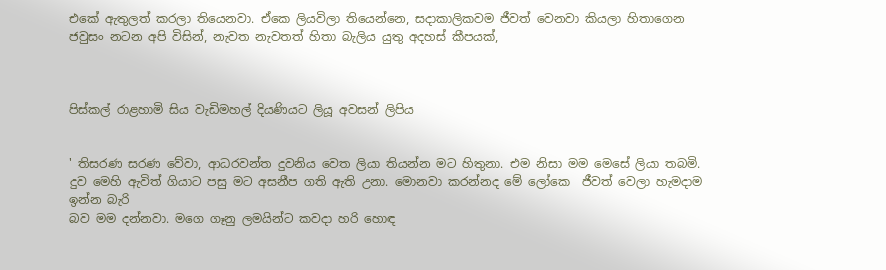එකේ ඇතුලත් කරලා තියෙනවා. ඒකෙ ලියවිලා තියෙන්නෙ, සදාකාලිකවම ජීවත් වෙනවා කියලා හිතාගෙන ජවුසං නටන අපි විසින්, නැවත නැවතත් හිතා බැලිය යුතු අදහස් කීපයක්,



පිස්කල් රාළහාමි සිය වැඩිමහල් දියණියට ලියූ අවසන් ලිපිය


' තිසරණ සරණ වේවා, ආධරවන්ත දුවනිය වෙත ලියා තියන්න මට හිතුනා. එම නිසා මම මෙසේ ලියා තබමි. දුව මෙහි ඇවිත් ගියාට පසු මට අසනීප ගති ඇති උනා. මොනවා කරන්නද මේ ලෝකෙ  ජීවත් වෙලා හැමදාම ඉන්න බැරි
බව මම දන්නවා. මගෙ ගෑනු ලමයින්ට කවදා හරි හොඳ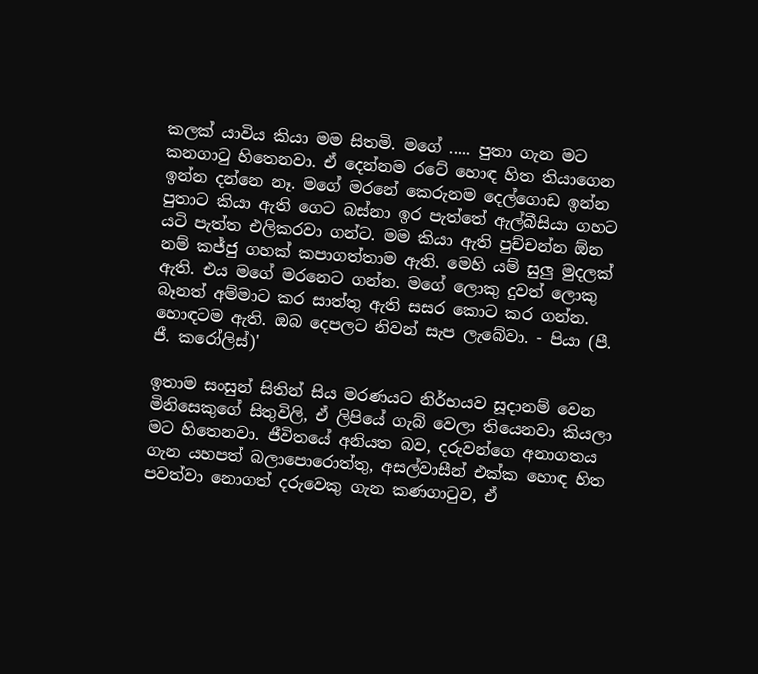කලක් යාවිය කියා මම සිතමි. මගේ ..... පුතා ගැන මට කනගා‍ටු හිතෙනවා. ඒ දෙන්නම රටේ හොඳ හිත තියාගෙන ඉන්න දන්නෙ නෑ. මගේ මරනේ කෙරුනම දෙල්ගොඩ ඉන්න පුතාට කියා ඇති ගෙට බස්නා ඉර පැත්තේ ඇල්බීසියා ගහට යටි පැත්ත එලිකරවා ගන්ට. මම කියා ඇති පුච්චන්න ඕන නම් කජ්ජු ගහක් කපාගත්තාම ඇති. මෙහි යම් සුලු මුදලක් ඇති. එය මගේ මරනෙට ගන්න. මගේ ලොකු දුවත් ලොකු බෑනත් අම්මාට කර සාත්තු ඇති සසර කොට කර ගන්න. හොඳටම ඇති. ඔබ දෙපලට නිවන් සැප ලැබේවා. - පියා (පී. ජී. කරෝලිස්)'

ඉතාම සංසුන් සිතින් සිය මරණයට නිර්භයව සූදානම් වෙන මිනිසෙකුගේ සිතුවිලි, ඒ ලිපියේ ගැබ් වෙලා තියෙනවා කියලා මට හිතෙනවා. ජීවිතයේ අනියත බව, දරුවන්ගෙ අනාගතය ගැන යහපත් බලාපොරොත්තු, අසල්වාසීන් එක්ක හොඳ හිත පවත්වා නොගත් දරුවෙකු ගැන කණගා‍ටුව, ඒ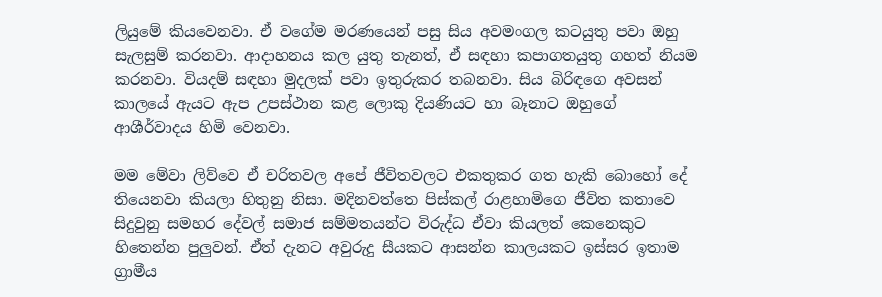ලියුමේ කියවෙනවා. ඒ වගේම මරණයෙන් පසු සිය අවමංගල කටයුතු පවා ඔහු සැලසුම් කරනවා. ආදාහනය කල යුතු තැනත්, ඒ සඳහා කපාගතයුතු ගහත් නියම කරනවා. වියදම් සඳහා මුදලක් පවා ඉතුරුකර තබනවා. සිය බිරිඳගෙ අවසන් කාලයේ ඇයට ඇප උපස්ථාන කළ ලොකු දියණියට හා බෑනාට ඔහුගේ ආශීර්වාදය හිමි වෙනවා.

මම මේවා ලිව්වෙ ඒ චරිතවල අපේ ජීවිතවලට එකතුකර ගත හැකි බොහෝ දේ තියෙනවා කියලා හිතුනු නිසා. මදිනවත්තෙ පිස්කල් රාළහාමිගෙ ජීවිත කතාවෙ සිදුවුනු සමහර දේවල් සමාජ සම්මතයන්ට විරුද්ධ ඒවා කියලත් කෙනෙකුට හිතෙන්න පුලුවන්. ඒත් දැනට අවුරුදු සීයකට ආසන්න කාලයකට ඉස්සර ඉතාම ග්‍රාමීය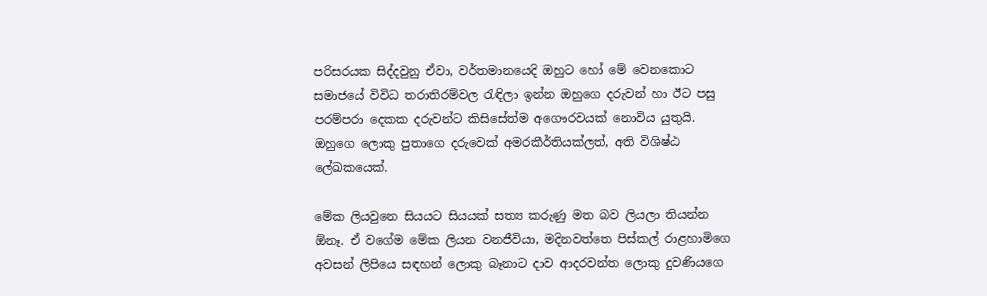පරිසරයක සිද්දවුනු ඒවා, වර්තමානයෙදි ඔහුට හෝ මේ වෙනකොට සමාජයේ විවිධ තරාතිරම්වල ‍රැඳිලා ඉන්න ඔහුගෙ දරුවන් හා ඊට පසු පරම්පරා දෙකක දරුවන්ට කිසිසේත්ම අගෞරවයක් නොවිය යුතුයි. ඔහුගෙ ලොකු පුතාගෙ දරුවෙක් අමරකීර්තියක්ලත්, අති විශිෂ්ඨ ලේඛකයෙක්.

මේක ලියවුනෙ සියයට සියයක් සත්‍ය කරුණු මත බව ලියලා තියන්න ඕනෑ. ඒ වගේම මේක ලියන වනජීවියා, මදිනවත්තෙ පිස්කල් රාළහාමිගෙ අවසන් ලිපියෙ සඳහන් ලොකු බෑනාට දාව ආදරවන්ත ලොකු දුවණියගෙ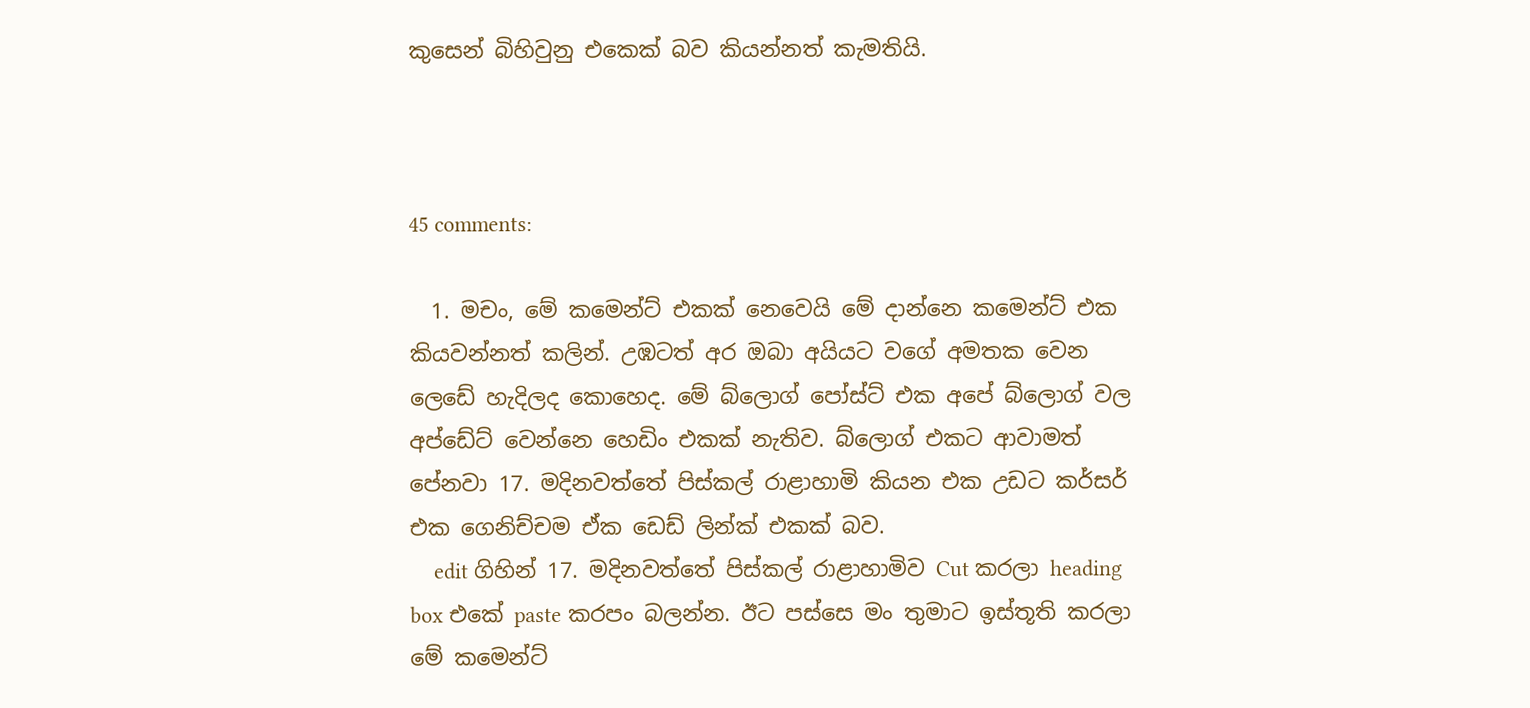කුසෙන් බිහිවුනු එකෙක් බව කියන්නත් කැමතියි.



45 comments:

  1. මචං, මේ කමෙන්ට් එකක් නෙවෙයි මේ දාන්නෙ කමෙන්ට් එක කියවන්නත් කලින්. උඹටත් අර ඔබා අයියට වගේ අමතක වෙන ලෙඩේ හැදිලද කොහෙද. මේ බ්ලොග් පෝස්ට් එක අපේ බ්ලොග් වල අප්ඩේට් වෙන්නෙ හෙඩිං එකක් නැතිව. බ්ලොග් එකට ආවාමත් පේනවා 17. මදිනවත්තේ පිස්කල් රාළාහාමි කියන එක උඩට කර්සර් එක ගෙනිච්චම ඒක ඩෙඩ් ලින්ක් එකක් බව.
    edit ගිහින් 17. මදිනවත්තේ පිස්කල් රාළාහාමිව Cut කරලා heading box එකේ paste කරපං බලන්න. ඊට පස්සෙ මං තුමාට ඉස්තූති කරලා මේ කමෙන්ට්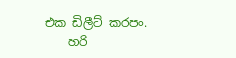එක ඩිලීට් කරපං.
    හරි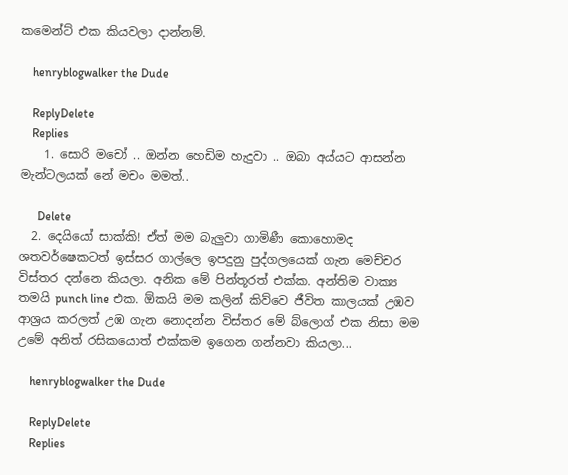කමෙන්ට් එක කියවලා දාන්නම්.

    henryblogwalker the Dude

    ReplyDelete
    Replies
    1. සොරි මචෝ .. ඔන්න හෙඩිම හැදුවා .. ඔබා අය්යට ආසන්න මැන්ටලයක් නේ මචං මමත්..

      Delete
  2. දෙයියෝ සාක්කි! ඒත් මම බැලුවා ගාමිණී කොහොමද ශතවර්ෂෙකටත් ඉස්සර ගාල්ලෙ ඉපදුනු පුද්ගලයෙක් ගැන මෙච්චර විස්තර දන්නෙ කියලා. අනික මේ පින්තූරත් එක්ක. අන්තිම වාක්‍ය තමයි punch line එක. ඕකයි මම කලින් කිව්වෙ ජීවිත කාලයක් උඹව ආශ්‍රය කරලත් උඹ ගැන නොදන්න විස්තර මේ බ්ලොග් එක නිසා මම උමේ අනිත් රසිකයොත් එක්කම ඉගෙන ගන්නවා කියලා...

    henryblogwalker the Dude

    ReplyDelete
    Replies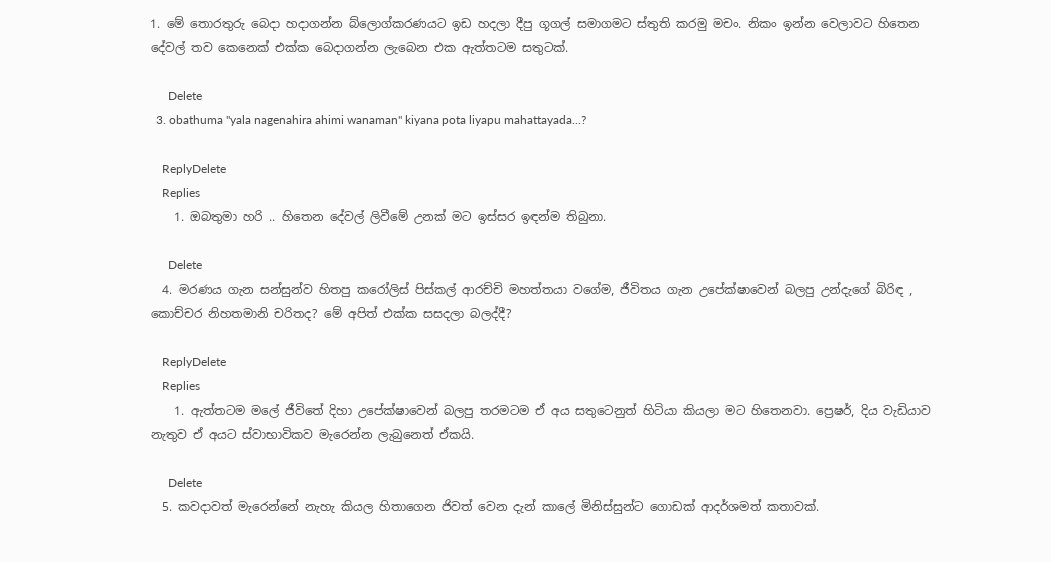1. මේ තොරතුරු බෙදා හදාගන්න බ්ලොග්කරණයට ඉඩ හදලා දීපු ගූගල් සමාගමට ස්තුති කරමු මචං. නිකං ඉන්න වෙලාවට හිතෙන දේවල් තව කෙනෙක් එක්ක බෙදාගන්න ලැබෙන එක ඇත්තටම සතුටක්.

      Delete
  3. obathuma "yala nagenahira ahimi wanaman" kiyana pota liyapu mahattayada...?

    ReplyDelete
    Replies
    1. ඔබතුමා හරි .. හිතෙන දේවල් ලිවීමේ උනක් මට ඉස්සර ඉඳන්ම තිබුනා.

      Delete
  4. මරණය ගැන සන්සුන්ව හිතපු කරෝලිස් පිස්කල් ආරච්චි මහත්තයා වගේම, ජීවිතය ගැන උපේක්ෂාවෙන් බලපු උන්දැගේ බිරිඳ , කොච්චර නිහතමානි චරිතද? මේ අපිත් එක්ක සසදලා බලද්දී?

    ReplyDelete
    Replies
    1. ඇත්තටම මලේ ජීවිතේ දිහා උපේක්ෂාවෙන් බලපු තරමටම ඒ අය සතුටෙනුත් හිටියා කියලා මට හිතෙනවා. ප්‍රෙෂර්, දිය වැඩියාව නැතුව ඒ අයට ස්වාභාවිකව මැරෙන්න ලැබුනෙත් ඒකයි.

      Delete
  5. කවදාවත් මැරෙන්නේ නැහැ කියල හිතාගෙන ජිවත් වෙන දැන් කාලේ මිනිස්සුන්ට ගොඩක් ආදර්ශමත් කතාවක්.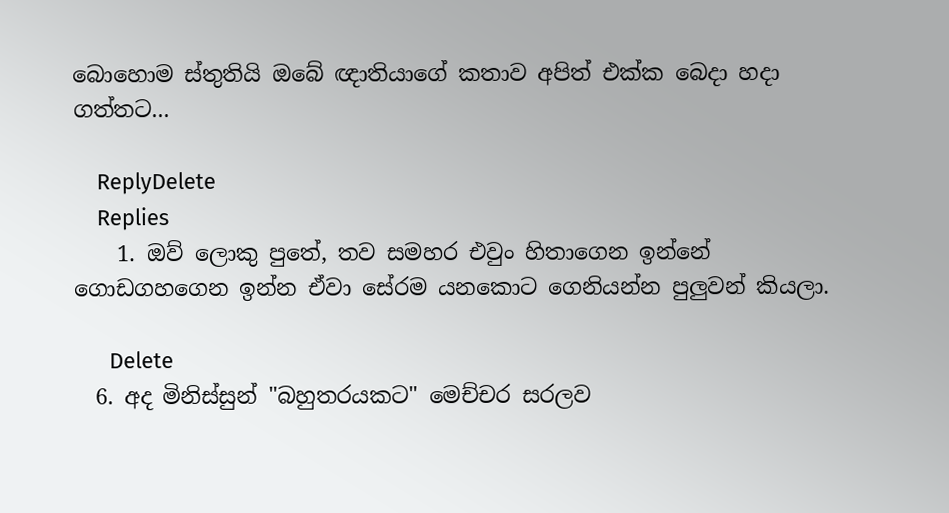බොහොම ස්තුතියි ඔබේ ඥාතියාගේ කතාව අපිත් එක්ක බෙදා හදා ගත්තට...

    ReplyDelete
    Replies
    1. ඔව් ලොකු පුතේ, තව සමහර එවුං හිතාගෙන ඉන්නේ ගොඩගහගෙන ඉන්න ඒවා සේරම යනකොට ගෙනියන්න පුලුවන් කියලා.

      Delete
  6. අද මිනිස්සුන් "බහුතරයකට" මෙච්චර සරලව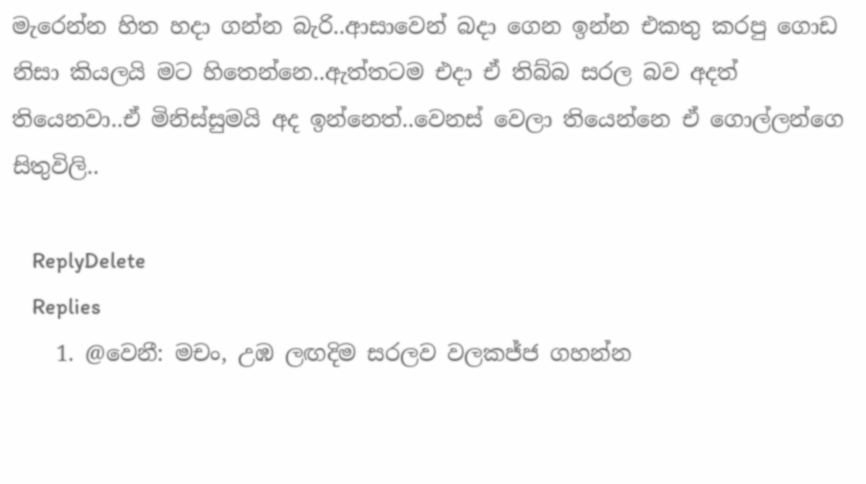මැරෙන්න හිත හදා ගන්න බැරි..ආසාවෙන් බදා ගෙන ඉන්න එකතු කරපු ගොඩ නිසා කියලයි මට හිතෙන්නෙ..ඇත්තටම එදා ඒ තිබ්බ සරල බව අදත් තියෙනවා..ඒ මිනිස්සුමයි අද ඉන්නෙත්..වෙනස් වෙලා තියෙන්නෙ ඒ ගොල්ලන්ගෙ සිතුවිලි..

    ReplyDelete
    Replies
    1. @වෙනී: මචං, උඹ ලඟදිම සරලව වලකජ්ජ ගහන්න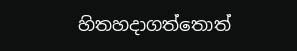හිතහදාගත්තොත්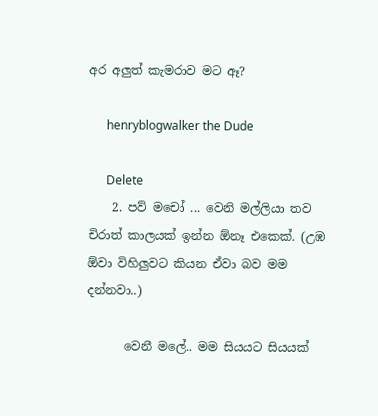අර අලුත් කැමරාව මට ඈ?

      henryblogwalker the Dude

      Delete
    2. පව් මචෝ ... වෙනි මල්ලියා තව චිරාත් කාලයක් ඉන්න ඕනෑ එකෙක්. (උඹ ඕවා විහිලුවට කියන ඒවා බව මම දන්නවා..)

      වෙනී මලේ.. මම සියයට සියයක්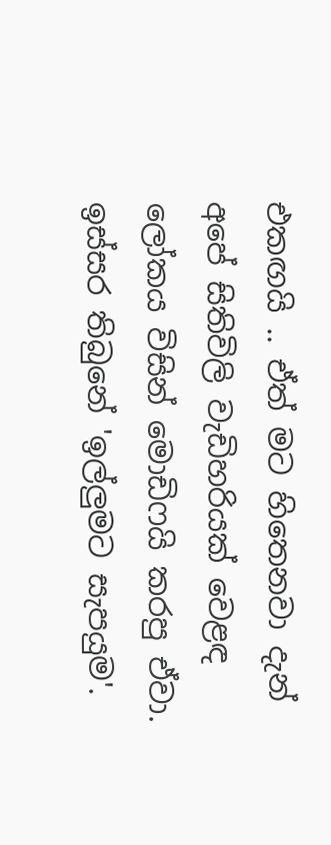එකඟයි .. ඒත් මට හිතෙනවා දැන් අපේ සිතිවිලි වැඩිහරියක් වෙළඳ ලෝකය විසින් මොඩිෆයි කරපු ඒවා. ඉස්සර තිබුනේ 'ඉල්ලුමට සැපයුම'.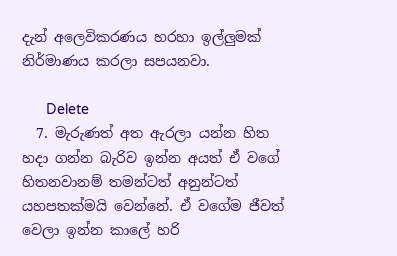දැන් අලෙවිකරණය හරහා ඉල්ලුමක් නිර්මාණය කරලා සපයනවා.

      Delete
  7. මැරුණත් අත ඇරලා යන්න හිත හදා ගන්න බැරිව ඉන්න අයත් ඒ වගේ හිතනවානම් තමන්ටත් අනුන්ටත් යහපතක්මයි වෙන්නේ. ඒ වගේම ජීවත් වෙලා ඉන්න කාලේ හරි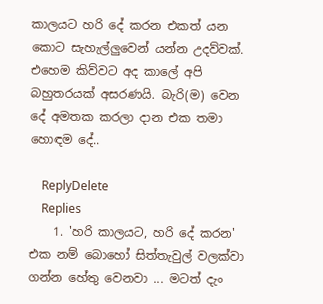කාලයට හරි දේ කරන එකත් යන කොට සැහැල්ලුවෙන් යන්න උදව්වක්. එහෙම කිව්වට අද කාලේ අපි බහුතරයක් අසරණයි. බැරි(ම) වෙන දේ අමතක කරලා දාන එක තමා හොඳම දේ..

    ReplyDelete
    Replies
    1. 'හරි කාලයට, හරි දේ කරන' එක නම් බොහෝ සිත්තැවුල් වලක්වා ගන්න හේතු වෙනවා ... මටත් දැං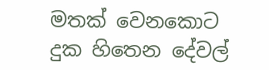මතක් වෙනකොට දුක හිතෙන දේවල්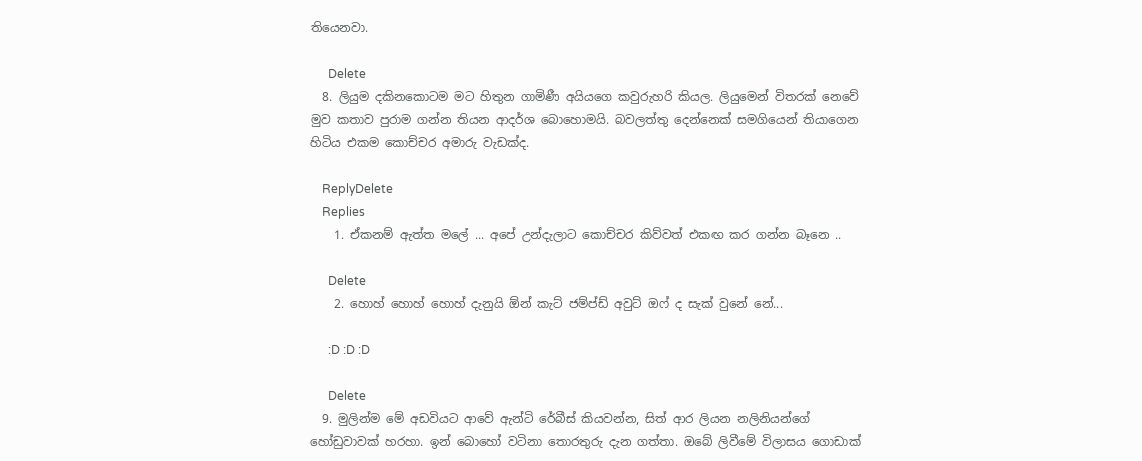තියෙනවා.

      Delete
  8. ලියුම දකිනකොටම මට හිතුන ගාමිණී අයියගෙ කවුරුහරි කියල. ලියුමෙන් විතරක් නෙවේ මුව කතාව පුරාම ගන්න තියන ආදර්ශ බොහොමයි. බවලත්තු දෙන්නෙක් සමගියෙන් තියාගෙන හිටිය එකම කොච්චර අමාරු වැඩක්ද.

    ReplyDelete
    Replies
    1. ඒකනම් ඇත්ත මලේ ... අපේ උන්දැලාට කොච්චර කිව්වත් එකඟ කර ගන්න බෑනෙ ..

      Delete
    2. හොහ් හොහ් හොහ් දැනුයි ඕන් කැට් ජම්ප්ඩ් අවුට් ඔෆ් ද සැක් වුනේ නේ...

      :D :D :D

      Delete
  9. මුලින්ම මේ අඩවියට ආවේ ඇන්ටි රේබීස් කියවන්න, සිත් ආර ලියන නලිනියන්ගේ හෝඩුවාවක් හරහා. ඉන් බොහෝ වටිනා තොරතුරු දැන ගත්තා. ඔබේ ලිවීමේ විලාසය ගොඩාක්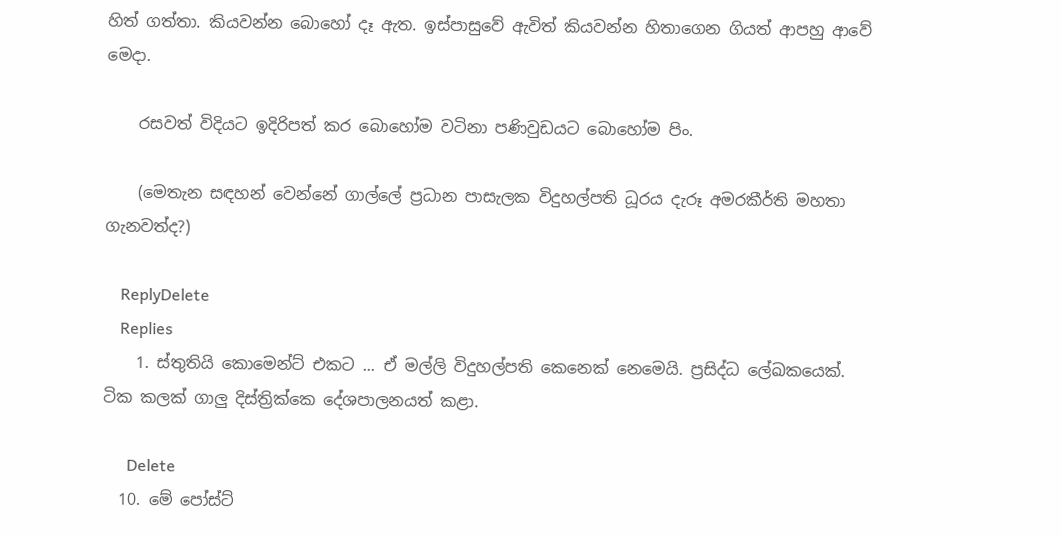හිත් ගත්තා. කියවන්න බොහෝ දෑ ඇත. ඉස්පාසුවේ ඇවිත් කියවන්න හිතාගෙන ගියත් ආපහු ආවේ මෙදා.

    රසවත් විදියට ඉදිරිපත් කර බොහෝම වටිනා පණිවුඩයට බොහෝම පිං.

    (මෙතැන සඳහන් වෙන්නේ ගාල්ලේ ප්‍රධාන පාසැලක විදුහල්පති ධූරය දැරූ අමරකීර්ති මහතා ගැනවත්ද?)

    ReplyDelete
    Replies
    1. ස්තුතියි කොමෙන්ට් එකට ... ඒ මල්ලි විදුහල්පති කෙනෙක් නෙමෙයි. ප්‍රසිද්ධ ලේඛකයෙක්. ටික කලක් ගාලු දිස්ත්‍රික්කෙ දේශපාලනයත් කළා.

      Delete
  10. මේ පෝස්ට්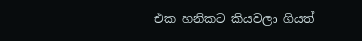එක හනිකට කියවලා ගියත්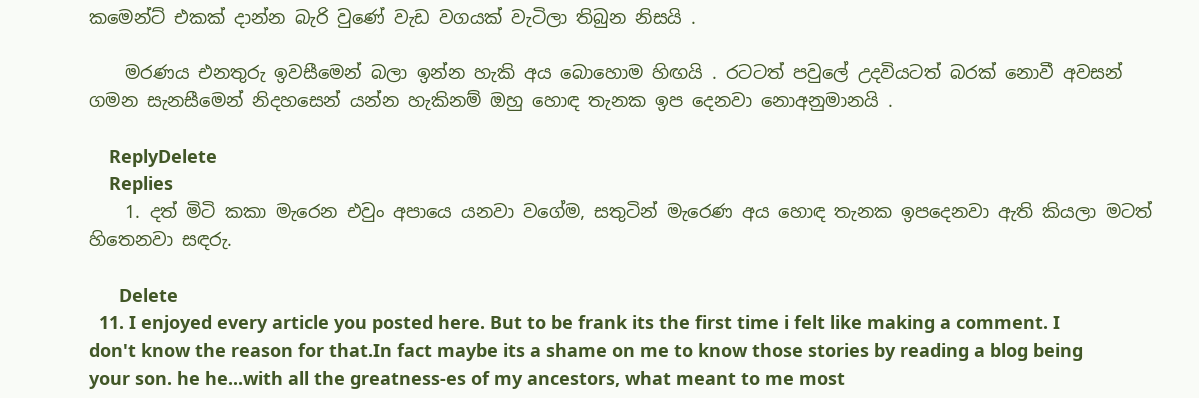කමෙන්ට් එකක් දාන්න බැරි වුණේ වැඩ වගයක් වැටිලා තිබුන නිසයි .

    මරණය එනතුරු ඉවසීමෙන් බලා ඉන්න හැකි අය බොහොම හිඟයි . රටටත් පවුලේ උදවියටත් බරක් නොවී අවසන් ගමන සැනසීමෙන් නිදහසෙන් යන්න හැකිනම් ඔහු හොඳ තැනක ඉප දෙනවා නොඅනුමානයි .

    ReplyDelete
    Replies
    1. දත් මිටි කකා මැරෙන එවුං අපායෙ යනවා වගේම, සතුටින් මැරෙණ අය හොඳ තැනක ඉපදෙනවා ඇති කියලා මටත් හිතෙනවා සඳරු.

      Delete
  11. I enjoyed every article you posted here. But to be frank its the first time i felt like making a comment. I don't know the reason for that.In fact maybe its a shame on me to know those stories by reading a blog being your son. he he...with all the greatness-es of my ancestors, what meant to me most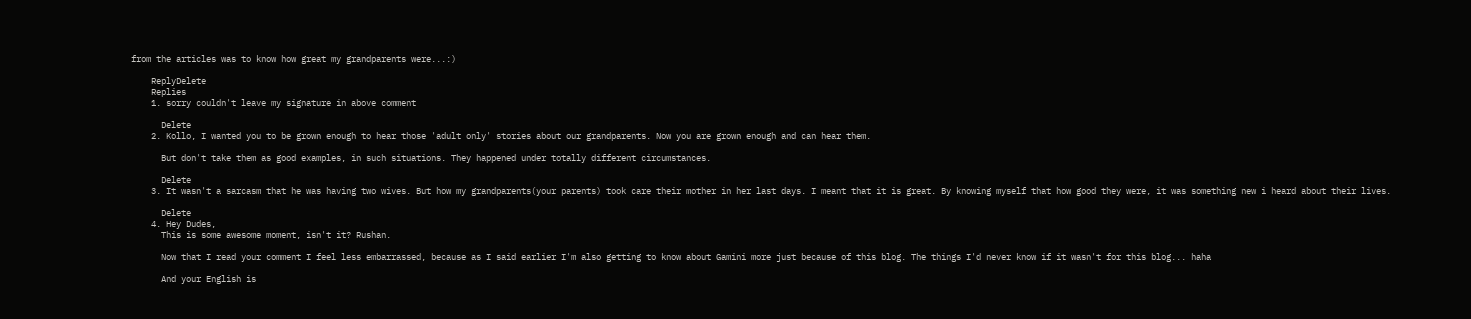from the articles was to know how great my grandparents were...:)

    ReplyDelete
    Replies
    1. sorry couldn't leave my signature in above comment

      Delete
    2. Kollo, I wanted you to be grown enough to hear those 'adult only' stories about our grandparents. Now you are grown enough and can hear them.

      But don't take them as good examples, in such situations. They happened under totally different circumstances.

      Delete
    3. It wasn't a sarcasm that he was having two wives. But how my grandparents(your parents) took care their mother in her last days. I meant that it is great. By knowing myself that how good they were, it was something new i heard about their lives.

      Delete
    4. Hey Dudes,
      This is some awesome moment, isn't it? Rushan.

      Now that I read your comment I feel less embarrassed, because as I said earlier I'm also getting to know about Gamini more just because of this blog. The things I'd never know if it wasn't for this blog... haha

      And your English is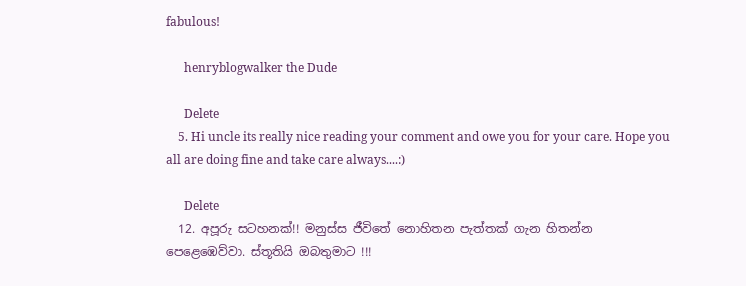fabulous!

      henryblogwalker the Dude

      Delete
    5. Hi uncle its really nice reading your comment and owe you for your care. Hope you all are doing fine and take care always....:)

      Delete
  12. අපූරු සටහනක්!! මනුස්ස ජීවිතේ නොහිතන පැත්තක් ගැන හිතන්න පෙළෙඹෙව්වා. ස්තූතියි ඔබතුමාට !!!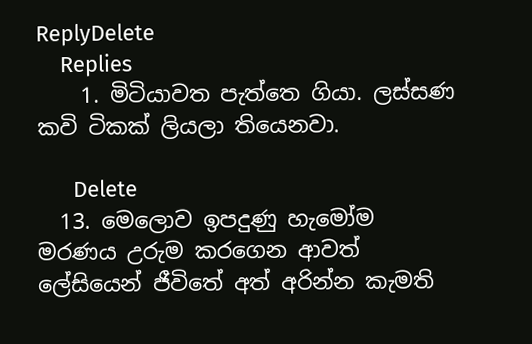ReplyDelete
    Replies
    1. මිටියාවත පැත්තෙ ගියා. ලස්සණ කවි ටිකක් ලියලා තියෙනවා.

      Delete
  13. මෙලොව ඉපදුණු හැමෝම මරණය උරුම කරගෙන ආවත් ලේසියෙන් ජීවිතේ අත් අරින්න කැමති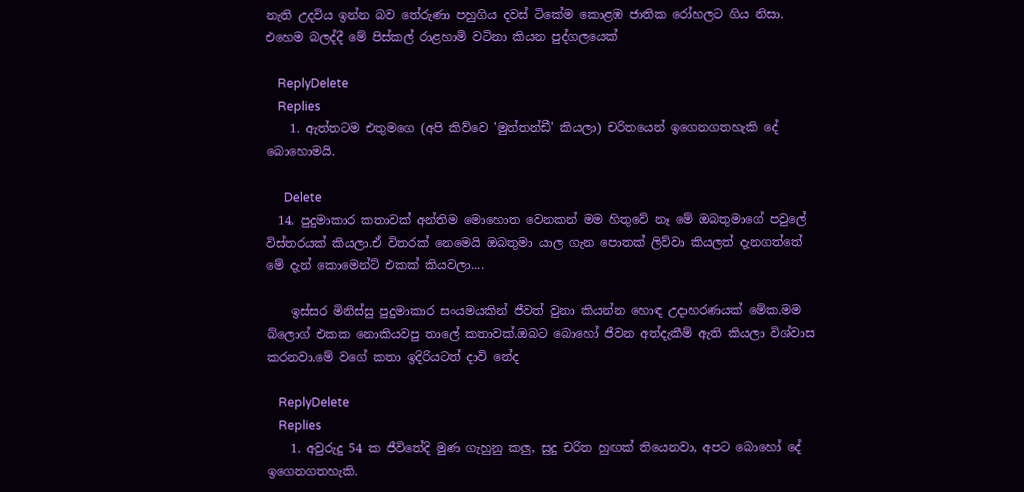නැති උදවිය ඉන්න බව තේරුණා පහුගිය දවස් ටිකේම කොළඹ ජාතික රෝහලට ගිය නිසා. එහෙම බලද්දී මේ පිස්කල් රාළහාමි වටිනා කියන පුද්ගලයෙක්

    ReplyDelete
    Replies
    1. ඇත්තටම එතුමගෙ (අපි කිව්වෙ 'මුත්තන්ඩී' කියලා) චරිතයෙන් ඉගෙනගතහැකි දේ බොහොමයි.

      Delete
  14. පුදුමාකාර කතාවක් අන්තිම මොහොත වෙනකන් මම හිතුවේ නෑ මේ ඔබතුමාගේ පවුලේ විස්තරයක් කියලා.ඒ විතරක් නෙමෙයි ඔබතුමා යාල ගැන පොතක් ලිව්වා කියලත් දැනගත්තේ මේ දැන් කොමෙන්ට් එකක් කියවලා....

    ඉස්සර මිනිස්සු පුදුමාකාර සංයමයකින් ජීවත් වුනා කියන්න හොඳ උදාහරණයක් මේක.මම බ්ලොග් එකක නොකියවපු තාලේ කතාවක්.ඔබට බොහෝ ජීවන අත්දැකීම් ඇති කියලා විශ්වාස කරනවා.මේ වගේ කතා ඉදිරියටත් දාවි නේද

    ReplyDelete
    Replies
    1. අවුරුදු 54 ක ජීවිතේදි මුණ ගැහුනු කලු, සුදු චරිත හුඟක් තියෙනවා, අපට බොහෝ දේ ඉගෙනගතහැකි.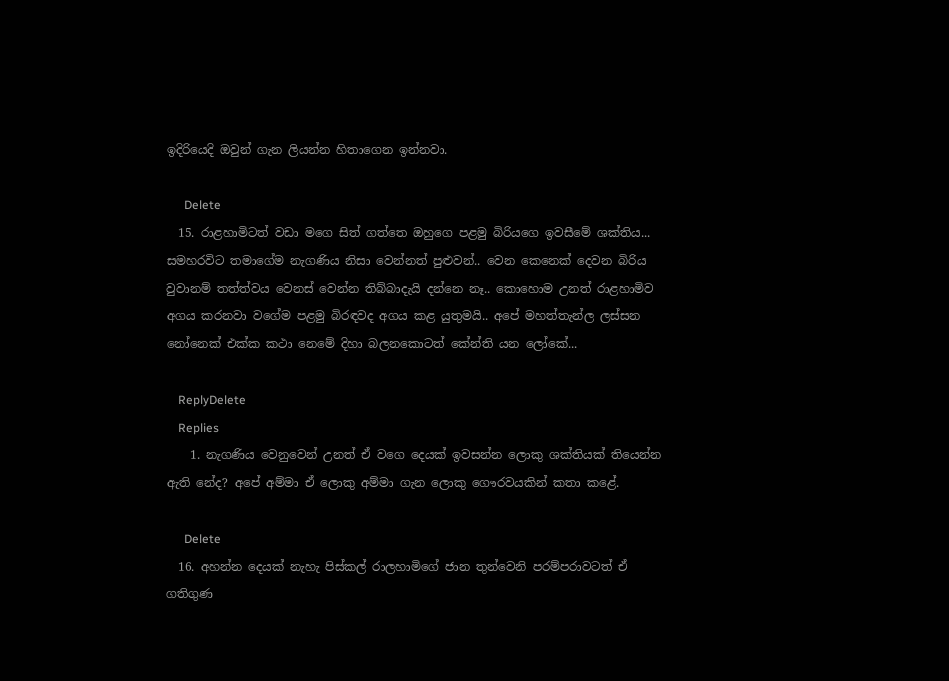ඉදිරියෙදි ඔවුන් ගැන ලියන්න හිතාගෙන ඉන්නවා.

      Delete
  15. රාළහාමිටත් වඩා මගෙ සිත් ගත්තෙ ඔහුගෙ පළමු බිරියගෙ ඉවසීමේ ශක්තිය... සමහරවිට තමාගේම නැගණිය නිසා වෙන්නත් පුළුවන්.. වෙන කෙනෙක් දෙවන බිරිය වුවානම් තත්ත්වය වෙනස් වෙන්න තිබ්බාදැයි දන්නෙ නෑ.. කොහොම උනත් රාළහාමිව අගය කරනවා වගේම පළමු බිරඳවද අගය කළ යුතුමයි.. අපේ මහත්තැන්ල ලස්සන නෝනෙක් එක්ක කථා නෙමේ දිහා බලනකොටත් කේන්ති යන ලෝකේ...

    ReplyDelete
    Replies
    1. නැගණිය වෙනුවෙන් උනත් ඒ වගෙ දෙයක් ඉවසන්න ලොකු ශක්තියක් තියෙන්න ඇති නේද? අපේ අම්මා ඒ ලොකු අම්මා ගැන ලොකු ගෞරවයකින් කතා කළේ.

      Delete
  16. අහන්න දෙයක් නැහැ පිස්කල් රාලහාමිගේ ජාන තුන්වෙනි පරම්පරාවටත් ඒ ගතිගුණ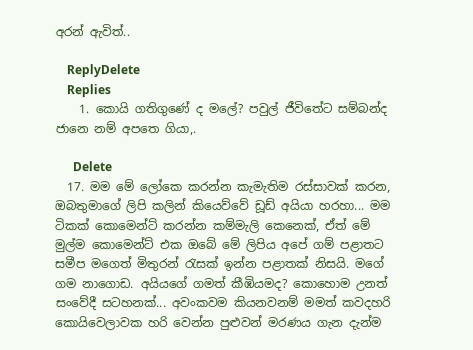අරන් ඇවිත්..

    ReplyDelete
    Replies
    1. කොයි ගතිගුණේ ද මලේ? පවුල් ජීවිතේට සම්බන්ද ජානෙ නම් අපතෙ ගියා,.

      Delete
  17. මම මේ ලෝකෙ කරන්න කැමැතිම රස්සාවක් කරන, ඔබතුමාගේ ලිපි කලින් කියෙව්වේ ඩූඩ් අයියා හරහා... මම ටිකක් කොමෙන්ට් කරන්න කම්මැලි කෙනෙක්, ඒත් මේ මුල්ම කොමෙන්ට් එක ඔබේ මේ ලිපිය අපේ ගම් පළාතට සමීප මගෙත් මිතුරන් රැසක් ඉන්න පළාතක් නිසයි. මගේ ගම නාගොඩ. අයියගේ ගමත් කීඹියමද? කොහොම උනත් සංවේදී සටහනක්... අවංකවම කියනවනම් මමත් කවදහරි කොයිවෙලාවක හරි වෙන්න පුළුවන් මරණය ගැන දැන්ම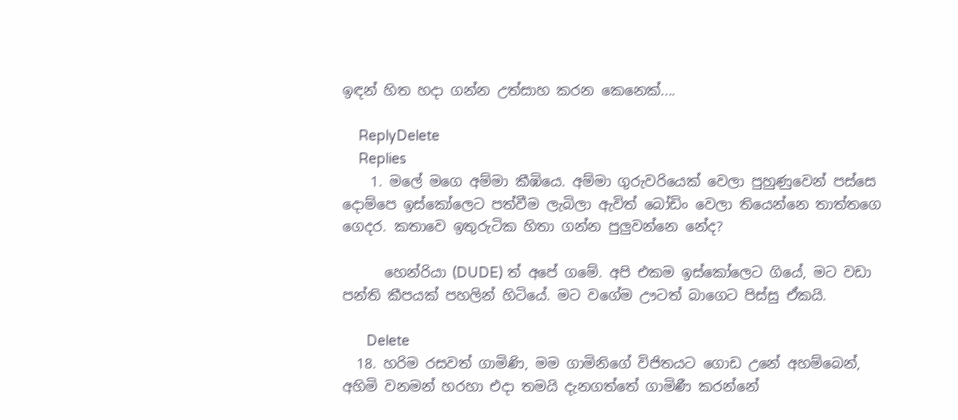ඉඳන් හිත හදා ගන්න උත්සාහ කරන කෙනෙක්....

    ReplyDelete
    Replies
    1. මලේ මගෙ අම්මා කීඹියෙ. අම්මා ගුරුවරියෙක් වෙලා පුහුණුවෙන් පස්සෙ දොම්පෙ ඉස්කෝලෙට පත්වීම ලැබිලා ඇවිත් බෝඩිං වෙලා තියෙන්නෙ තාත්තගෙ ගෙදර. කතාවෙ ඉතුරුටික හිතා ගන්න පුලුවන්නෙ නේද?

      හෙන්රියා (DUDE) ත් අපේ ගමේ. අපි එකම ඉස්කෝලෙට ගියේ, මට වඩා පන්ති කීපයක් පහලින් හිටියේ. මට වගේම ඌටත් බාගෙට පිස්සු ඒකයි.

      Delete
  18. හරිම රසවත් ගාමිණි, මම ගාමිනිගේ විජිතයට ගොඩ උනේ අහම්බෙන්, අහිමි වනමන් හරහා එදා තමයි දැනගත්තේ ගාමිණී කරන්නේ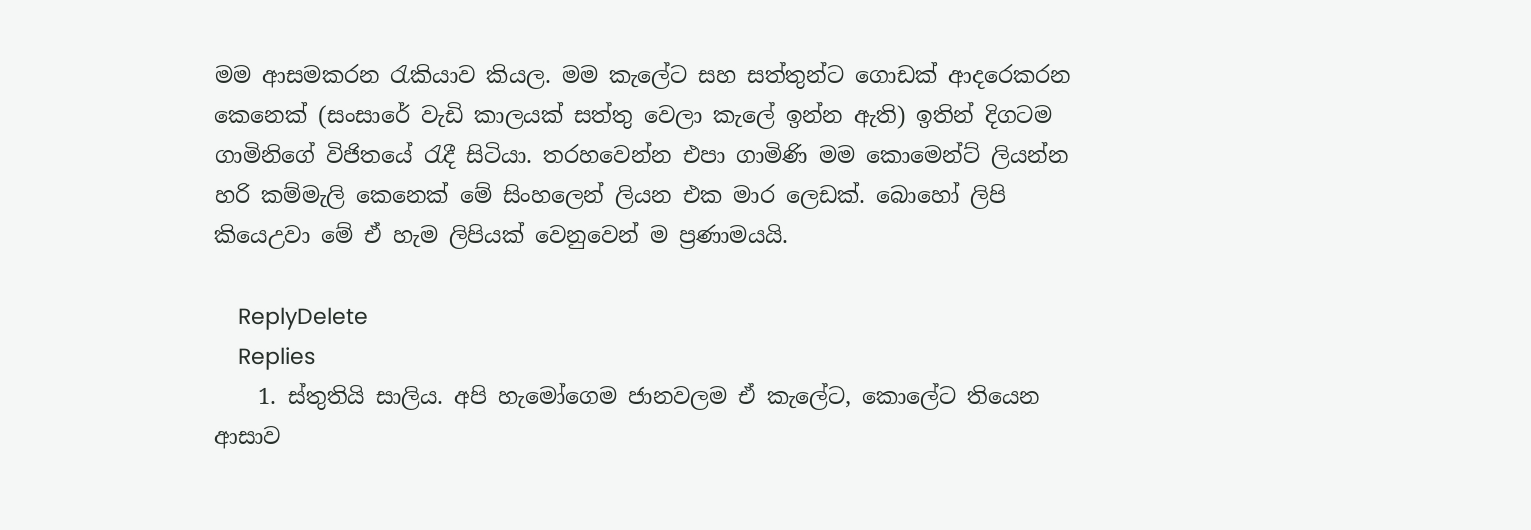මම ආසමකරන රැකියාව කියල. මම කැලේට සහ සත්තුන්ට ගොඩක් ආදරෙකරන කෙනෙක් (සංසාරේ වැඩි කාලයක් සත්තු වෙලා කැලේ ඉන්න ඇති) ඉතින් දිගටම ගාමිනිගේ විජිතයේ රැදී සිටියා. තරහවෙන්න එපා ගාමිණි මම කොමෙන්ට් ලියන්න හරි කම්මැලි කෙනෙක් මේ සිංහලෙන් ලියන එක මාර ලෙඩක්. බොහෝ ලිපි කියෙඋවා මේ ඒ හැම ලිපියක් වෙනුවෙන් ම ප්‍රණාමයයි.

    ReplyDelete
    Replies
    1. ස්තුතියි සාලිය. අපි හැමෝගෙම ජානවලම ඒ කැලේට, කොලේට තියෙන ආසාව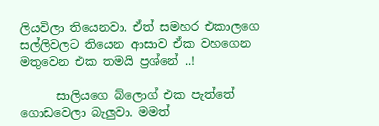ලියවිලා තියෙනවා. ඒත් සමහර එකාලගෙ සල්ලිවලට තියෙන ආසාව ඒක වහගෙන මතුවෙන එක තමයි ප්‍රශ්නේ ..!

      සාලියගෙ බ්ලොග් එක පැත්තේ ගොඩවෙලා බැලුවා. මමත්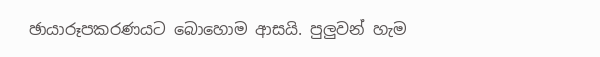ඡායාරූපකරණයට බොහොම ආසයි. පුලුවන් හැම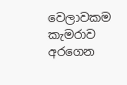වෙලාවකම කැමරාව අරගෙන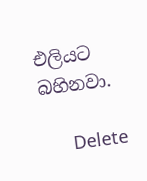එලියට බහිනවා.

      Delete